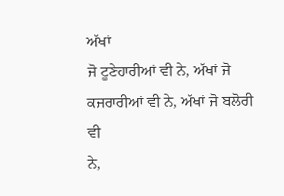ਅੱਖਾਂ
ਜੋ ਟੂਣੇਹਾਰੀਆਂ ਵੀ ਨੇ, ਅੱਖਾਂ ਜੋ ਕਜਰਾਰੀਆਂ ਵੀ ਨੇ, ਅੱਖਾਂ ਜੋ ਬਲੋਰੀ ਵੀ
ਨੇ,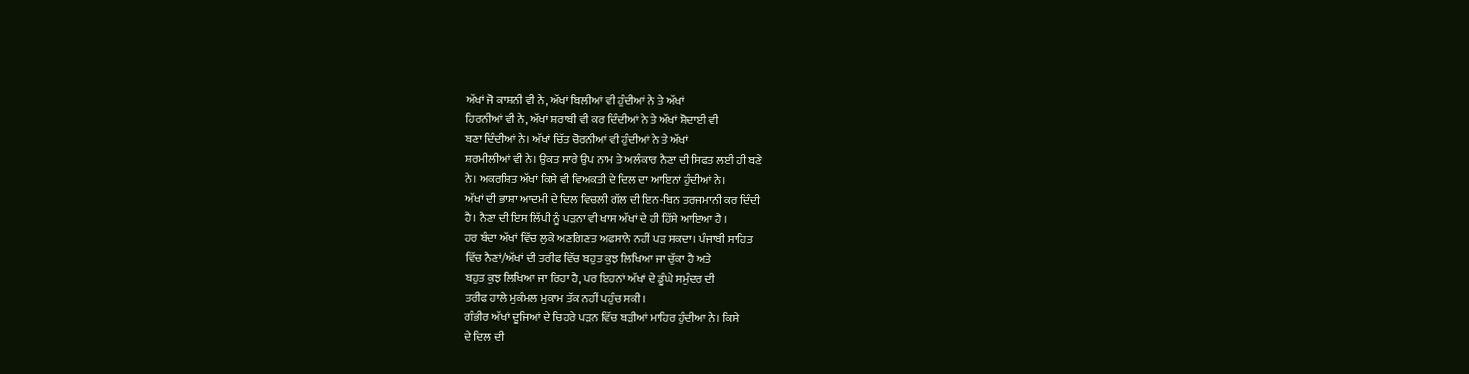ਅੱਖਾਂ ਜੋ ਕਾਸ਼ਨੀ ਵੀ ਨੇ, ਅੱਖਾਂ ਬਿਲੀਆਂ ਵੀ ਹੁੰਦੀਆਂ ਨੇ ਤੇ ਅੱਖਾਂ
ਹਿਰਨੀਆਂ ਵੀ ਨੇ, ਅੱਖਾਂ ਸ਼ਰਾਬੀ ਵੀ ਕਰ ਦਿੰਦੀਆਂ ਨੇ ਤੇ ਅੱਖਾਂ ਸ਼ੋਦਾਈ ਵੀ
ਬਣਾ ਦਿੰਦੀਆਂ ਨੇ। ਅੱਖਾਂ ਚਿੱਤ ਚੋਰਨੀਆਂ ਵੀ ਹੁੰਦੀਆਂ ਨੇ ਤੇ ਅੱਖਾਂ
ਸ਼ਰਮੀਲੀਆਂ ਵੀ ਨੇ। ਉਕਤ ਸਾਰੇ ਉਪ ਨਾਮ ਤੇ ਅਲੰਕਾਰ ਨੈਣਾ ਦੀ ਸਿਫਤ ਲਈ ਹੀ ਬਣੇ
ਨੇ। ਅਕਰਸ਼ਿਤ ਅੱਖਾਂ ਕਿਸੇ ਵੀ ਵਿਅਕਤੀ ਦੇ ਦਿਲ ਦਾ ਆਇਨਾਂ ਹੁੰਦੀਆਂ ਨੇ।
ਅੱਖਾਂ ਦੀ ਭਾਸ਼ਾ ਆਦਮੀ ਦੇ ਦਿਲ ਵਿਚਲੀ ਗੱਲ ਦੀ ਇਨ-ਬਿਨ ਤਰਜਮਾਨੀ ਕਰ ਦਿੰਦੀ
ਹੈ। ਨੈਣਾ ਦੀ ਇਸ ਲਿੱਪੀ ਨੂੰ ਪੜਨਾ ਵੀ ਖਾਸ ਅੱਖਾਂ ਦੇ ਹੀ ਹਿੱਸੇ ਆਇਆ ਹੈ ।
ਹਰ ਬੰਦਾ ਅੱਖਾਂ ਵਿੱਚ ਲੁਕੇ ਅਣਗਿਣਤ ਅਫਸਾਨੇ ਨਹੀਂ ਪੜ ਸਕਦਾ। ਪੰਜਾਬੀ ਸਾਹਿਤ
ਵਿੱਚ ਨੈਣਾਂ/ਅੱਖਾਂ ਦੀ ਤਰੀਫ ਵਿੱਚ ਬਹੁਤ ਕੁਝ ਲਿਖਿਆ ਜਾ ਚੁੱਕਾ ਹੈ ਅਤੇ
ਬਹੁਤ ਕੁਝ ਲਿਖਿਆ ਜਾ ਰਿਹਾ ਹੈ, ਪਰ ਇਹਨਾਂ ਅੱਖਾਂ ਦੇ ਡੂੰਘੇ ਸਮੁੰਦਰ ਦੀ
ਤਰੀਫ ਹਾਲੇ ਮੁਕੰਮਲ ਮੁਕਾਮ ਤੱਕ ਨਹੀਂ ਪਹੁੰਚ ਸਕੀ।
ਗੰਭੀਰ ਅੱਖਾਂ ਦੂਜਿਆਂ ਦੇ ਚਿਹਰੇ ਪੜਨ ਵਿੱਚ ਬੜੀਆਂ ਮਾਹਿਰ ਹੁੰਦੀਆ ਨੇ। ਕਿਸੇ
ਦੇ ਦਿਲ ਦੀ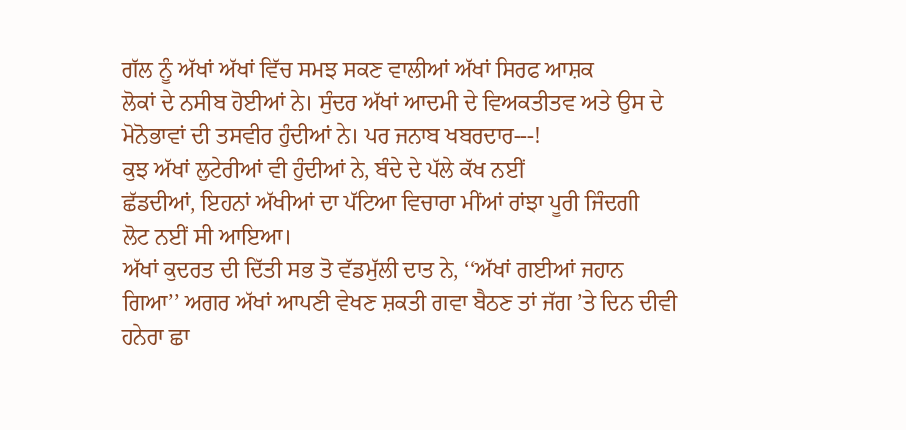ਗੱਲ ਨੂੰ ਅੱਖਾਂ ਅੱਖਾਂ ਵਿੱਚ ਸਮਝ ਸਕਣ ਵਾਲੀਆਂ ਅੱਖਾਂ ਸਿਰਫ ਆਸ਼ਕ
ਲੋਕਾਂ ਦੇ ਨਸੀਬ ਹੋਈਆਂ ਨੇ। ਸੁੰਦਰ ਅੱਖਾਂ ਆਦਮੀ ਦੇ ਵਿਅਕਤੀਤਵ ਅਤੇ ਉਸ ਦੇ
ਮੋਨੋਭਾਵਾਂ ਦੀ ਤਸਵੀਰ ਹੁੰਦੀਆਂ ਨੇ। ਪਰ ਜਨਾਬ ਖਬਰਦਾਰ---!
ਕੁਝ ਅੱਖਾਂ ਲੁਟੇਰੀਆਂ ਵੀ ਹੁੰਦੀਆਂ ਨੇ, ਬੰਦੇ ਦੇ ਪੱਲੇ ਕੱਖ ਨਈਂ
ਛੱਡਦੀਆਂ, ਇਹਨਾਂ ਅੱਖੀਆਂ ਦਾ ਪੱਟਿਆ ਵਿਚਾਰਾ ਮੀਂਆਂ ਰਾਂਝਾ ਪੂਰੀ ਜਿੰਦਗੀ
ਲੋਟ ਨਈਂ ਸੀ ਆਇਆ।
ਅੱਖਾਂ ਕੁਦਰਤ ਦੀ ਦਿੱਤੀ ਸਭ ਤੋ ਵੱਡਮੁੱਲੀ ਦਾਤ ਨੇ, ‘‘ਅੱਖਾਂ ਗਈਆਂ ਜਹਾਨ
ਗਿਆ’’ ਅਗਰ ਅੱਖਾਂ ਆਪਣੀ ਵੇਖਣ ਸ਼ਕਤੀ ਗਵਾ ਬੈਠਣ ਤਾਂ ਜੱਗ ’ਤੇ ਦਿਨ ਦੀਵੀ
ਹਨੇਰਾ ਛਾ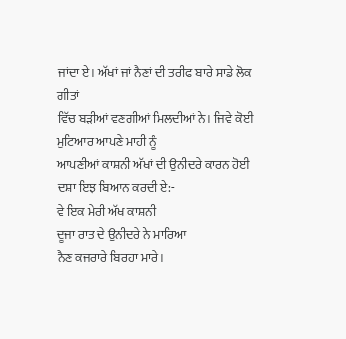ਜਾਂਦਾ ਏ। ਅੱਖਾਂ ਜਾਂ ਨੈਣਾਂ ਦੀ ਤਰੀਫ ਬਾਰੇ ਸਾਡੇ ਲੋਕ ਗੀਤਾਂ
ਵਿੱਚ ਬੜੀਆਂ ਵਣਗੀਆਂ ਮਿਲਦੀਆਂ ਨੇ। ਜਿਵੇ ਕੋਈ ਮੁਟਿਆਰ ਆਪਣੇ ਮਾਹੀ ਨੂੰ
ਆਪਣੀਆਂ ਕਾਸ਼ਨੀ ਅੱਖਾਂ ਦੀ ਉਨੀਦਰੇ ਕਾਰਨ ਹੋਈ ਦਸ਼ਾ ਇਝ ਬਿਆਨ ਕਰਦੀ ਏ:-
ਵੇ ਇਕ ਮੇਰੀ ਅੱਖ ਕਾਸ਼ਨੀ
ਦੂਜਾ ਰਾਤ ਦੇ ਉਨੀਦਰੇ ਨੇ ਮਾਰਿਆ
ਨੈਣ ਕਜਰਾਰੇ ਬਿਰਹਾ ਮਾਰੇ।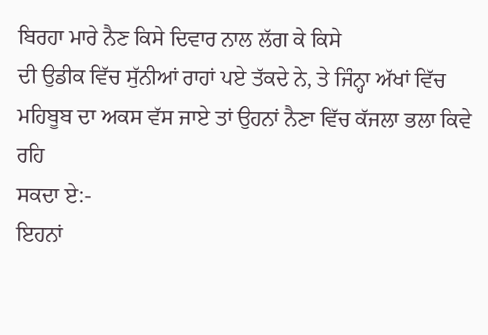ਬਿਰਹਾ ਮਾਰੇ ਨੈਣ ਕਿਸੇ ਦਿਵਾਰ ਨਾਲ ਲੱਗ ਕੇ ਕਿਸੇ
ਦੀ ਉਡੀਕ ਵਿੱਚ ਸੁੱਨੀਆਂ ਰਾਹਾਂ ਪਏ ਤੱਕਦੇ ਨੇ, ਤੇ ਜਿੰਨ੍ਹਾ ਅੱਖਾਂ ਵਿੱਚ
ਮਹਿਬੂਬ ਦਾ ਅਕਸ ਵੱਸ ਜਾਏ ਤਾਂ ਉਹਨਾਂ ਨੈਣਾ ਵਿੱਚ ਕੱਜਲਾ ਭਲਾ ਕਿਵੇ ਰਹਿ
ਸਕਦਾ ਏ:-
ਇਹਨਾਂ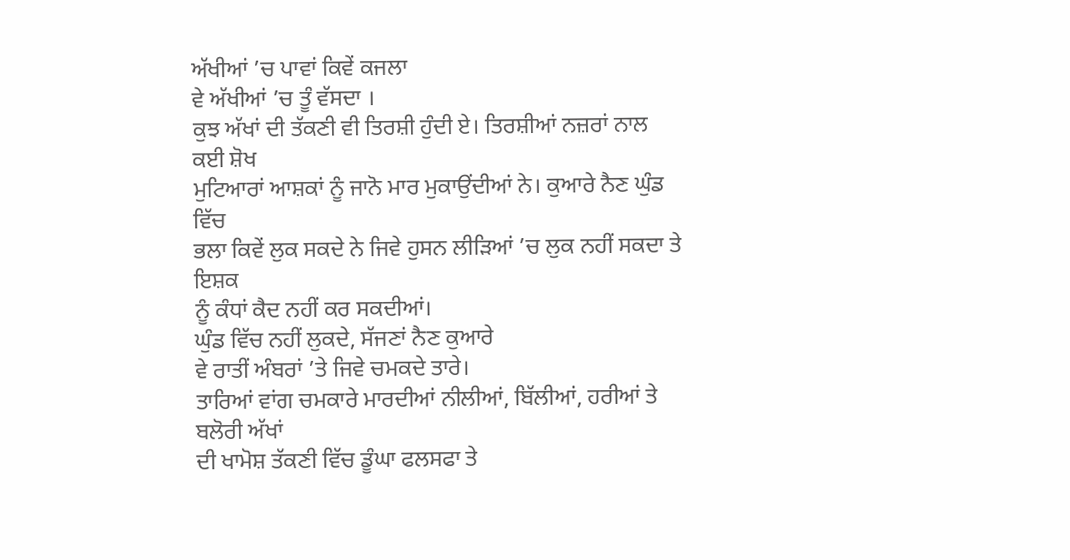ਅੱਖੀਆਂ ’ਚ ਪਾਵਾਂ ਕਿਵੇਂ ਕਜਲਾ
ਵੇ ਅੱਖੀਆਂ ’ਚ ਤੂੰ ਵੱਸਦਾ ।
ਕੁਝ ਅੱਖਾਂ ਦੀ ਤੱਕਣੀ ਵੀ ਤਿਰਸ਼ੀ ਹੁੰਦੀ ਏ। ਤਿਰਸ਼ੀਆਂ ਨਜ਼ਰਾਂ ਨਾਲ ਕਈ ਸ਼ੋਖ
ਮੁਟਿਆਰਾਂ ਆਸ਼ਕਾਂ ਨੂੰ ਜਾਨੋ ਮਾਰ ਮੁਕਾਉਂਦੀਆਂ ਨੇ। ਕੁਆਰੇ ਨੈਣ ਘੁੰਡ ਵਿੱਚ
ਭਲਾ ਕਿਵੇਂ ਲੁਕ ਸਕਦੇ ਨੇ ਜਿਵੇ ਹੁਸਨ ਲੀੜਿਆਂ ’ਚ ਲੁਕ ਨਹੀਂ ਸਕਦਾ ਤੇ ਇਸ਼ਕ
ਨੂੰ ਕੰਧਾਂ ਕੈਦ ਨਹੀਂ ਕਰ ਸਕਦੀਆਂ।
ਘੁੰਡ ਵਿੱਚ ਨਹੀਂ ਲੁਕਦੇ, ਸੱਜਣਾਂ ਨੈਣ ਕੁਆਰੇ
ਵੇ ਰਾਤੀਂ ਅੰਬਰਾਂ ’ਤੇ ਜਿਵੇ ਚਮਕਦੇ ਤਾਰੇ।
ਤਾਰਿਆਂ ਵਾਂਗ ਚਮਕਾਰੇ ਮਾਰਦੀਆਂ ਨੀਲੀਆਂ, ਬਿੱਲੀਆਂ, ਹਰੀਆਂ ਤੇ ਬਲੋਰੀ ਅੱਖਾਂ
ਦੀ ਖਾਮੋਸ਼ ਤੱਕਣੀ ਵਿੱਚ ਡੂੰਘਾ ਫਲਸਫਾ ਤੇ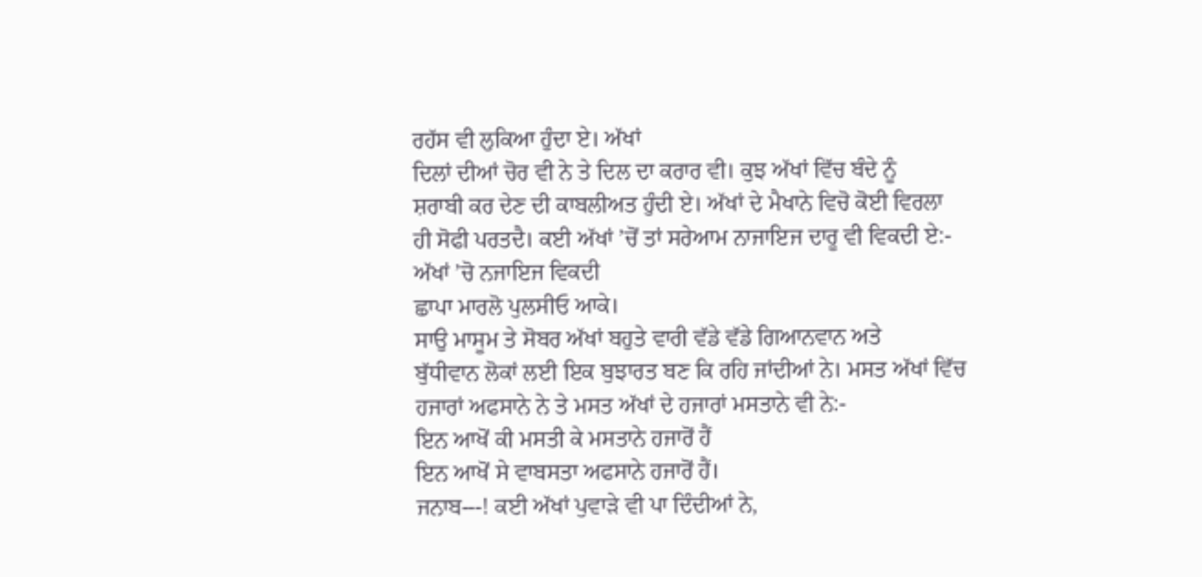ਰਹੱਸ ਵੀ ਲੁਕਿਆ ਹੁੰਦਾ ਏ। ਅੱਖਾਂ
ਦਿਲਾਂ ਦੀਆਂ ਚੋਰ ਵੀ ਨੇ ਤੇ ਦਿਲ ਦਾ ਕਰਾਰ ਵੀ। ਕੁਝ ਅੱਖਾਂ ਵਿੱਚ ਬੰਦੇ ਨੂੰ
ਸ਼ਰਾਬੀ ਕਰ ਦੇਣ ਦੀ ਕਾਬਲੀਅਤ ਹੁੰਦੀ ਏ। ਅੱਖਾਂ ਦੇ ਮੈਖਾਨੇ ਵਿਚੋ ਕੋਈ ਵਿਰਲਾ
ਹੀ ਸੋਫੀ ਪਰਤਦੈ। ਕਈ ਅੱਖਾਂ ’ਚੋਂ ਤਾਂ ਸਰੇਆਮ ਨਾਜਾਇਜ ਦਾਰੂ ਵੀ ਵਿਕਦੀ ਏ:-
ਅੱਖਾਂ ’ਚੋ ਨਜਾਇਜ ਵਿਕਦੀ
ਛਾਪਾ ਮਾਰਲੋ ਪੁਲਸੀਓ ਆਕੇ।
ਸਾਉ ਮਾਸੂਮ ਤੇ ਸੋਬਰ ਅੱਖਾਂ ਬਹੁਤੇ ਵਾਰੀ ਵੱਡੇ ਵੱਡੇ ਗਿਆਨਵਾਨ ਅਤੇ
ਬੁੱਧੀਵਾਨ ਲੋਕਾਂ ਲਈ ਇਕ ਬੁਝਾਰਤ ਬਣ ਕਿ ਰਹਿ ਜਾਂਦੀਆਂ ਨੇ। ਮਸਤ ਅੱਖਾਂ ਵਿੱਚ
ਹਜਾਰਾਂ ਅਫਸਾਨੇ ਨੇ ਤੇ ਮਸਤ ਅੱਖਾਂ ਦੇ ਹਜਾਰਾਂ ਮਸਤਾਨੇ ਵੀ ਨੇ:-
ਇਨ ਆਖੋਂ ਕੀ ਮਸਤੀ ਕੇ ਮਸਤਾਨੇ ਹਜਾਰੋਂ ਹੈਂ
ਇਨ ਆਖੋਂ ਸੇ ਵਾਬਸਤਾ ਅਫਸਾਨੇ ਹਜਾਰੋਂ ਹੈਂ।
ਜਨਾਬ---! ਕਈ ਅੱਖਾਂ ਪੁਵਾੜੇ ਵੀ ਪਾ ਦਿੰਦੀਆਂ ਨੇ,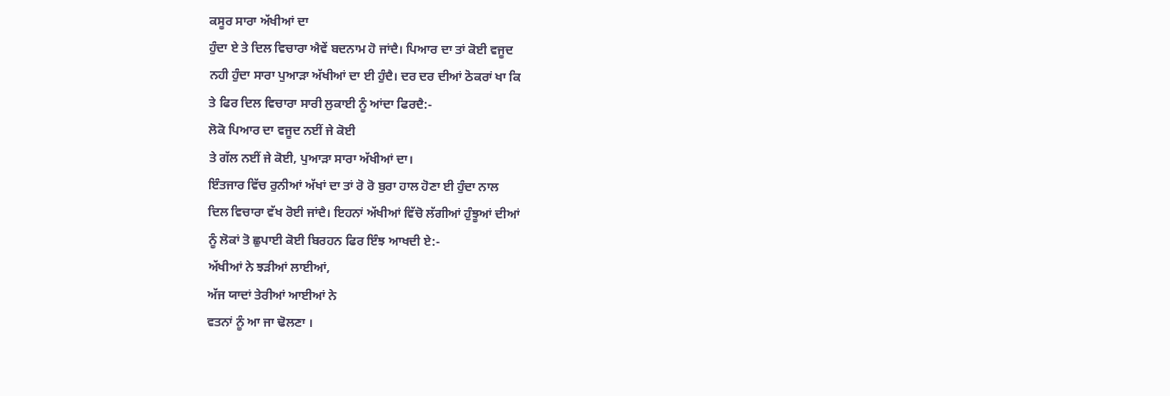ਕਸੂਰ ਸਾਰਾ ਅੱਖੀਆਂ ਦਾ
ਹੁੰਦਾ ਏ ਤੇ ਦਿਲ ਵਿਚਾਰਾ ਐਵੇਂ ਬਦਨਾਮ ਹੋ ਜਾਂਦੈ। ਪਿਆਰ ਦਾ ਤਾਂ ਕੋਈ ਵਜੂਦ
ਨਹੀ ਹੁੰਦਾ ਸਾਰਾ ਪੁਆੜਾ ਅੱਖੀਆਂ ਦਾ ਈ ਹੁੰਦੈ। ਦਰ ਦਰ ਦੀਆਂ ਠੋਕਰਾਂ ਖਾ ਕਿ
ਤੇ ਫਿਰ ਦਿਲ ਵਿਚਾਰਾ ਸਾਰੀ ਲੁਕਾਈ ਨੂੰ ਆਂਦਾ ਫਿਰਦੈ:-
ਲੋਕੋ ਪਿਆਰ ਦਾ ਵਜੂਦ ਨਈਂ ਜੇ ਕੋਈ
ਤੇ ਗੱਲ ਨਈਂ ਜੇ ਕੋਈ, ਪੁਆੜਾ ਸਾਰਾ ਅੱਖੀਆਂ ਦਾ।
ਇੰਤਜਾਰ ਵਿੱਚ ਰੁਨੀਆਂ ਅੱਖਾਂ ਦਾ ਤਾਂ ਰੋ ਰੋ ਬੁਰਾ ਹਾਲ ਹੋਣਾ ਈ ਹੁੰਦਾ ਨਾਲ
ਦਿਲ ਵਿਚਾਰਾ ਵੱਖ ਰੋਈ ਜਾਂਦੈ। ਇਹਨਾਂ ਅੱਖੀਆਂ ਵਿੱਚੋ ਲੱਗੀਆਂ ਹੁੰਝੂਆਂ ਦੀਆਂ
ਨੂੰ ਲੋਕਾਂ ਤੋ ਛੁਪਾਈ ਕੋਈ ਬਿਰਹਨ ਫਿਰ ਇੰਝ ਆਖਦੀ ਏ:-
ਅੱਖੀਆਂ ਨੇ ਝੜੀਆਂ ਲਾਈਆਂ,
ਅੱਜ ਯਾਦਾਂ ਤੇਰੀਆਂ ਆਈਆਂ ਨੇ
ਵਤਨਾਂ ਨੂੰ ਆ ਜਾ ਢੋਲਣਾ ।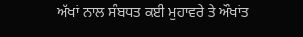ਅੱਖਾਂ ਨਾਲ ਸੰਬਧਤ ਕਈ ਮੁਹਾਵਰੇ ਤੇ ਔਖਾਂਤ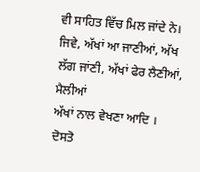ਵੀ ਸਾਹਿਤ ਵਿੱਚ ਮਿਲ ਜਾਂਦੇ ਨੇ।
ਜਿਵੇ, ਅੱਖਾਂ ਆ ਜਾਣੀਆਂ, ਅੱਖ ਲੱਗ ਜਾਂਣੀ, ਅੱਖਾਂ ਫੇਰ ਲੈਣੀਆਂ, ਮੈਲੀਆਂ
ਅੱਖਾਂ ਨਾਲ ਵੇਖਣਾ ਆਦਿ ।
ਦੋਸਤੋ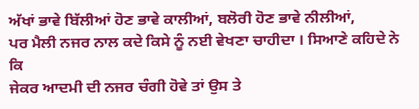ਅੱਖਾਂ ਭਾਵੇ ਬਿੱਲੀਆਂ ਹੋਣ ਭਾਵੇ ਕਾਲੀਆਂ, ਬਲੋਰੀ ਹੋਣ ਭਾਵੇ ਨੀਲੀਆਂ,
ਪਰ ਮੈਲੀ ਨਜਰ ਨਾਲ ਕਦੇ ਕਿਸੇ ਨੂੰ ਨਈ ਵੇਖਣਾ ਚਾਹੀਦਾ । ਸਿਆਣੇ ਕਹਿਦੇ ਨੇ ਕਿ
ਜੇਕਰ ਆਦਮੀ ਦੀ ਨਜਰ ਚੰਗੀ ਹੋਵੇ ਤਾਂ ਉਸ ਤੇ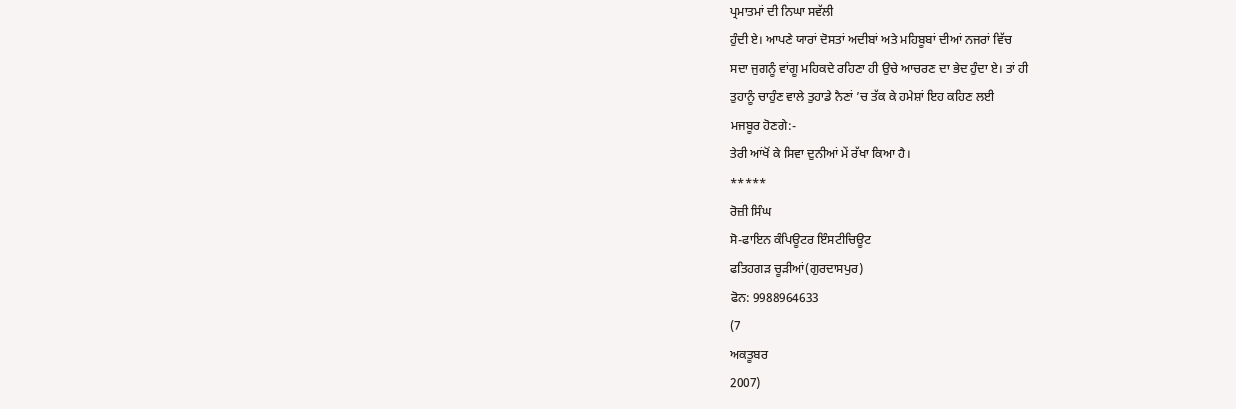ਪ੍ਰਮਾਤਮਾਂ ਦੀ ਨਿਘਾ ਸਵੱਲੀ
ਹੁੰਦੀ ਏ। ਆਪਣੇ ਯਾਰਾਂ ਦੋਸਤਾਂ ਅਦੀਬਾਂ ਅਤੇ ਮਹਿਬੂਬਾਂ ਦੀਆਂ ਨਜਰਾਂ ਵਿੱਚ
ਸਦਾ ਜੁਗਨੂੰ ਵਾਂਗੂ ਮਹਿਕਦੇ ਰਹਿਣਾ ਹੀ ਉਚੇ ਆਚਰਣ ਦਾ ਭੇਦ ਹੁੰਦਾ ਏ। ਤਾਂ ਹੀ
ਤੁਹਾਨੂੰ ਚਾਹੁੰਣ ਵਾਲੇ ਤੁਹਾਡੇ ਨੈਣਾਂ ’ਚ ਤੱਕ ਕੇ ਹਮੇਸ਼ਾਂ ਇਹ ਕਹਿਣ ਲਈ
ਮਜਬੂਰ ਹੋਣਗੇ:-
ਤੇਰੀ ਆਂਖੋਂ ਕੇ ਸਿਵਾ ਦੁਨੀਆਂ ਮੇਂ ਰੱਖਾ ਕਿਆ ਹੈ।
*****
ਰੋਜ਼ੀ ਸਿੰਘ
ਸੋ-ਫਾਇਨ ਕੰਪਿਊਟਰ ਇੰਸਟੀਚਿਊਟ
ਫਤਿਹਗੜ ਚੂੜੀਆਂ(ਗੁਰਦਾਸਪੁਰ)
ਫੋਨ: 9988964633
(7
ਅਕਤੂਬਰ
2007)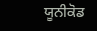ਯੂਨੀਕੋਡ